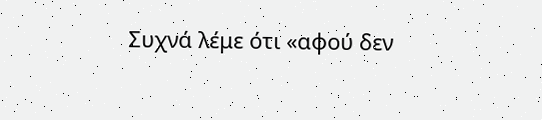Συχνά λέμε ότι «αφού δεν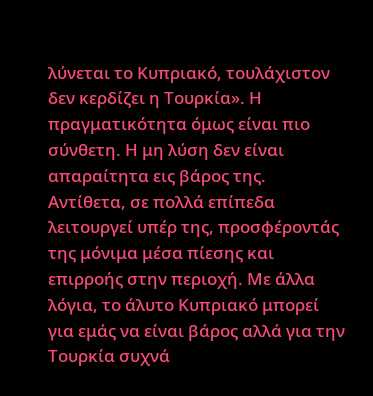λύνεται το Κυπριακό, τουλάχιστον δεν κερδίζει η Τουρκία». Η πραγματικότητα όμως είναι πιο σύνθετη. Η μη λύση δεν είναι απαραίτητα εις βάρος της. Αντίθετα, σε πολλά επίπεδα λειτουργεί υπέρ της, προσφέροντάς της μόνιμα μέσα πίεσης και επιρροής στην περιοχή. Με άλλα λόγια, το άλυτο Κυπριακό μπορεί για εμάς να είναι βάρος αλλά για την Τουρκία συχνά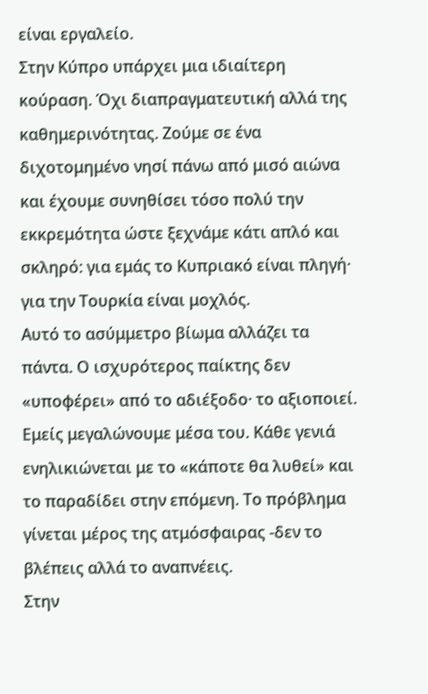είναι εργαλείο.
Στην Κύπρο υπάρχει μια ιδιαίτερη κούραση. Όχι διαπραγματευτική αλλά της καθημερινότητας. Ζούμε σε ένα διχοτομημένο νησί πάνω από μισό αιώνα και έχουμε συνηθίσει τόσο πολύ την εκκρεμότητα ώστε ξεχνάμε κάτι απλό και σκληρό: για εμάς το Κυπριακό είναι πληγή· για την Τουρκία είναι μοχλός.
Αυτό το ασύμμετρο βίωμα αλλάζει τα πάντα. Ο ισχυρότερος παίκτης δεν «υποφέρει» από το αδιέξοδο· το αξιοποιεί. Εμείς μεγαλώνουμε μέσα του. Κάθε γενιά ενηλικιώνεται με το «κάποτε θα λυθεί» και το παραδίδει στην επόμενη. Το πρόβλημα γίνεται μέρος της ατμόσφαιρας -δεν το βλέπεις αλλά το αναπνέεις.
Στην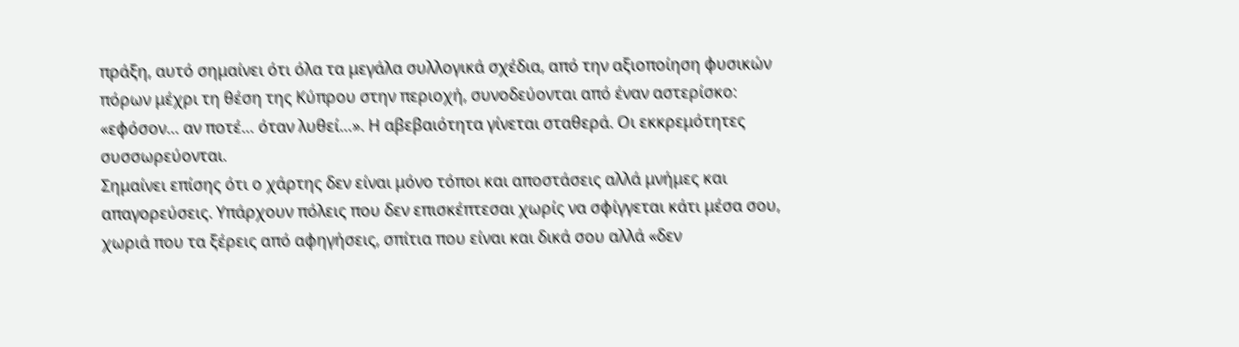πράξη, αυτό σημαίνει ότι όλα τα μεγάλα συλλογικά σχέδια, από την αξιοποίηση φυσικών πόρων μέχρι τη θέση της Κύπρου στην περιοχή, συνοδεύονται από έναν αστερίσκο: «εφόσον… αν ποτέ… όταν λυθεί…». Η αβεβαιότητα γίνεται σταθερά. Οι εκκρεμότητες συσσωρεύονται.
Σημαίνει επίσης ότι ο χάρτης δεν είναι μόνο τόποι και αποστάσεις αλλά μνήμες και απαγορεύσεις. Υπάρχουν πόλεις που δεν επισκέπτεσαι χωρίς να σφίγγεται κάτι μέσα σου, χωριά που τα ξέρεις από αφηγήσεις, σπίτια που είναι και δικά σου αλλά «δεν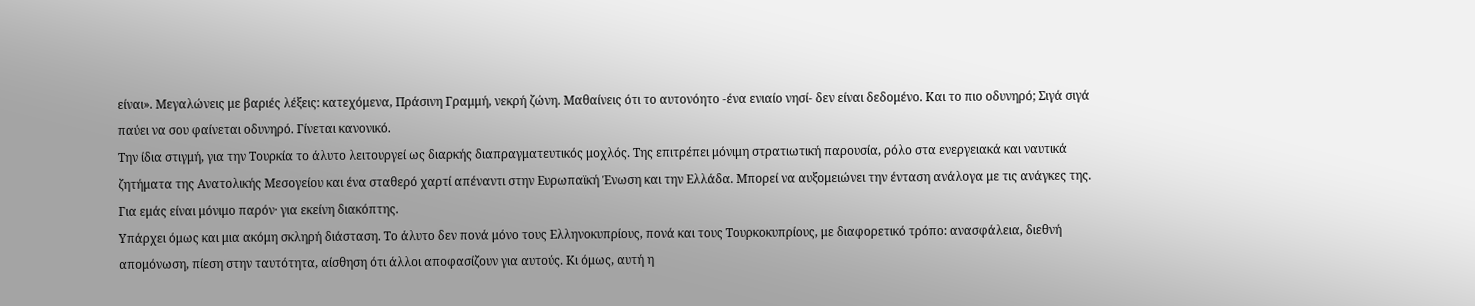είναι». Μεγαλώνεις με βαριές λέξεις: κατεχόμενα, Πράσινη Γραμμή, νεκρή ζώνη. Μαθαίνεις ότι το αυτονόητο -ένα ενιαίο νησί- δεν είναι δεδομένο. Και το πιο οδυνηρό; Σιγά σιγά παύει να σου φαίνεται οδυνηρό. Γίνεται κανονικό.
Την ίδια στιγμή, για την Τουρκία το άλυτο λειτουργεί ως διαρκής διαπραγματευτικός μοχλός. Της επιτρέπει μόνιμη στρατιωτική παρουσία, ρόλο στα ενεργειακά και ναυτικά ζητήματα της Ανατολικής Μεσογείου και ένα σταθερό χαρτί απέναντι στην Ευρωπαϊκή Ένωση και την Ελλάδα. Μπορεί να αυξομειώνει την ένταση ανάλογα με τις ανάγκες της. Για εμάς είναι μόνιμο παρόν· για εκείνη διακόπτης.
Υπάρχει όμως και μια ακόμη σκληρή διάσταση. Το άλυτο δεν πονά μόνο τους Ελληνοκυπρίους, πονά και τους Τουρκοκυπρίους, με διαφορετικό τρόπο: ανασφάλεια, διεθνή απομόνωση, πίεση στην ταυτότητα, αίσθηση ότι άλλοι αποφασίζουν για αυτούς. Κι όμως, αυτή η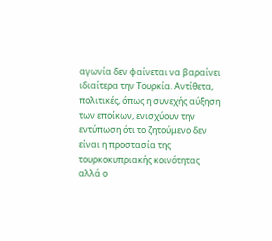αγωνία δεν φαίνεται να βαραίνει ιδιαίτερα την Τουρκία. Αντίθετα, πολιτικές, όπως η συνεχής αύξηση των εποίκων, ενισχύουν την εντύπωση ότι το ζητούμενο δεν είναι η προστασία της τουρκοκυπριακής κοινότητας αλλά ο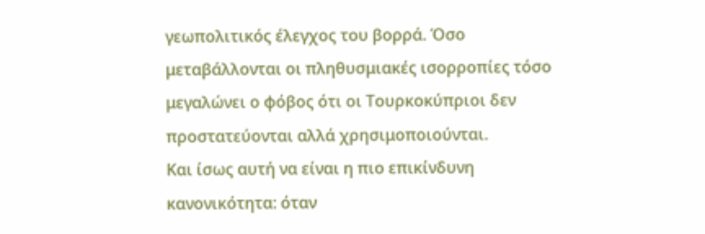γεωπολιτικός έλεγχος του βορρά. Όσο μεταβάλλονται οι πληθυσμιακές ισορροπίες τόσο μεγαλώνει ο φόβος ότι οι Τουρκοκύπριοι δεν προστατεύονται αλλά χρησιμοποιούνται.
Και ίσως αυτή να είναι η πιο επικίνδυνη κανονικότητα: όταν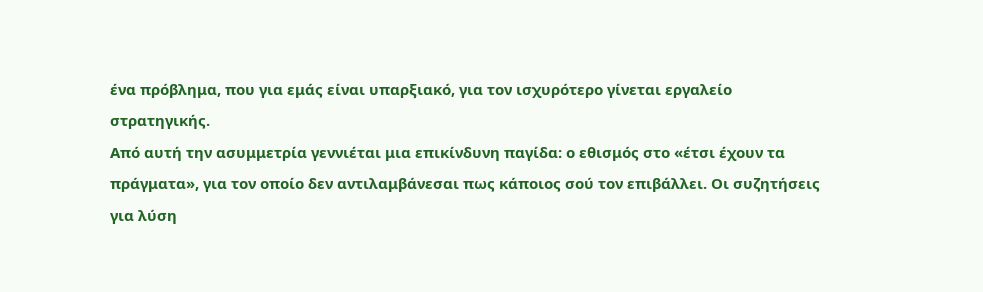ένα πρόβλημα, που για εμάς είναι υπαρξιακό, για τον ισχυρότερο γίνεται εργαλείο στρατηγικής.
Από αυτή την ασυμμετρία γεννιέται μια επικίνδυνη παγίδα: ο εθισμός στο «έτσι έχουν τα πράγματα», για τον οποίο δεν αντιλαμβάνεσαι πως κάποιος σού τον επιβάλλει. Οι συζητήσεις για λύση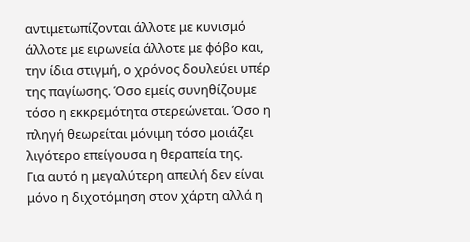αντιμετωπίζονται άλλοτε με κυνισμό άλλοτε με ειρωνεία άλλοτε με φόβο και, την ίδια στιγμή, ο χρόνος δουλεύει υπέρ της παγίωσης. Όσο εμείς συνηθίζουμε τόσο η εκκρεμότητα στερεώνεται. Όσο η πληγή θεωρείται μόνιμη τόσο μοιάζει λιγότερο επείγουσα η θεραπεία της.
Για αυτό η μεγαλύτερη απειλή δεν είναι μόνο η διχοτόμηση στον χάρτη αλλά η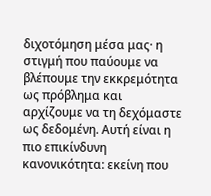διχοτόμηση μέσα μας· η στιγμή που παύουμε να βλέπουμε την εκκρεμότητα ως πρόβλημα και αρχίζουμε να τη δεχόμαστε ως δεδομένη. Αυτή είναι η πιο επικίνδυνη κανονικότητα: εκείνη που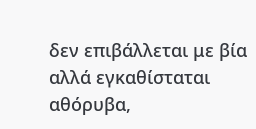δεν επιβάλλεται με βία αλλά εγκαθίσταται αθόρυβα,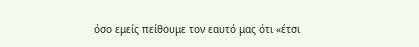όσο εμείς πείθουμε τον εαυτό μας ότι «έτσι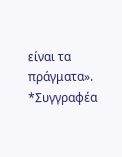είναι τα πράγματα».
*Συγγραφέα